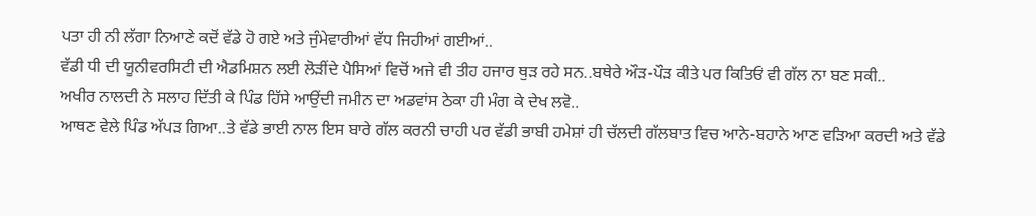ਪਤਾ ਹੀ ਨੀ ਲੱਗਾ ਨਿਆਣੇ ਕਦੋਂ ਵੱਡੇ ਹੋ ਗਏ ਅਤੇ ਜੁੰਮੇਵਾਰੀਆਂ ਵੱਧ ਜਿਹੀਆਂ ਗਈਆਂ..
ਵੱਡੀ ਧੀ ਦੀ ਯੂਨੀਵਰਸਿਟੀ ਦੀ ਐਡਮਿਸ਼ਨ ਲਈ ਲੋੜੀਂਦੇ ਪੈਸਿਆਂ ਵਿਚੋਂ ਅਜੇ ਵੀ ਤੀਹ ਹਜਾਰ ਥੁੜ ਰਹੇ ਸਨ..ਬਥੇਰੇ ਔੜ-ਪੌੜ ਕੀਤੇ ਪਰ ਕਿਤਿਓਂ ਵੀ ਗੱਲ ਨਾ ਬਣ ਸਕੀ..
ਅਖੀਰ ਨਾਲਦੀ ਨੇ ਸਲਾਹ ਦਿੱਤੀ ਕੇ ਪਿੰਡ ਹਿੱਸੇ ਆਉਂਦੀ ਜਮੀਨ ਦਾ ਅਡਵਾਂਸ ਠੇਕਾ ਹੀ ਮੰਗ ਕੇ ਦੇਖ ਲਵੋ..
ਆਥਣ ਵੇਲੇ ਪਿੰਡ ਅੱਪੜ ਗਿਆ..ਤੇ ਵੱਡੇ ਭਾਈ ਨਾਲ ਇਸ ਬਾਰੇ ਗੱਲ ਕਰਨੀ ਚਾਹੀ ਪਰ ਵੱਡੀ ਭਾਬੀ ਹਮੇਸ਼ਾਂ ਹੀ ਚੱਲਦੀ ਗੱਲਬਾਤ ਵਿਚ ਆਨੇ-ਬਹਾਨੇ ਆਣ ਵੜਿਆ ਕਰਦੀ ਅਤੇ ਵੱਡੇ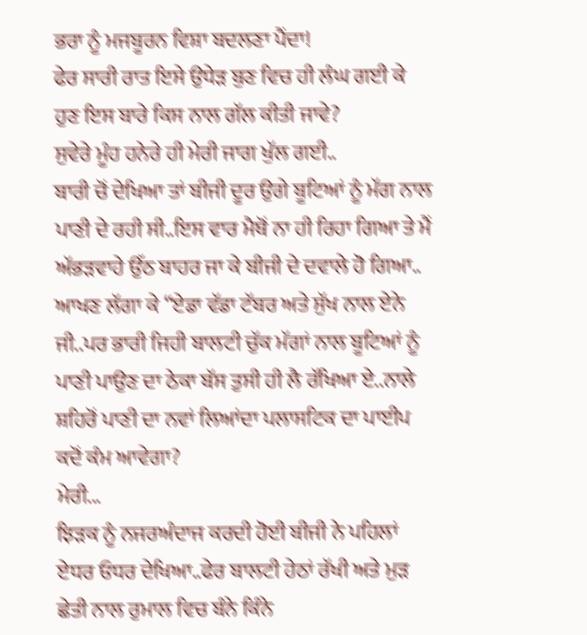ਭਰਾ ਨੂੰ ਮਜਬੂਰਨ ਵਿਸ਼ਾ ਬਦਲਣਾ ਪੈਂਦਾ!
ਫੇਰ ਸਾਰੀ ਰਾਤ ਇਸੇ ਉਧੇੜ ਬੁਣ ਵਿਚ ਹੀ ਲੰਘ ਗਈ ਕੇ ਹੁਣ ਇਸ ਬਾਰੇ ਕਿਸ ਨਾਲ ਗੱਲ ਕੀਤੀ ਜਾਵੇ?
ਸੁਵੇਰੇ ਮੂੰਹ ਹਨੇਰੇ ਹੀ ਮੇਰੀ ਜਾਗ ਖੁੱਲ ਗਈ..
ਬਾਰੀ ਚੋਂ ਦੇਖਿਆ ਤਾਂ ਬੀਜੀ ਦੂਰ ਉਗੇ ਬੂਟਿਆਂ ਨੂੰ ਮੱਗ ਨਾਲ ਪਾਣੀ ਦੇ ਰਹੀ ਸੀ..ਇਸ ਵਾਰ ਮੈਥੋਂ ਨਾ ਹੀ ਰਿਹਾ ਗਿਆ ਤੇ ਮੈਂ ਅੱਭੜਵਾਹੇ ਉੱਠ ਬਾਹਰ ਜਾ ਕੇ ਬੀਜੀ ਦੇ ਦਵਾਲੇ ਹੋ ਗਿਆ..
ਆਖਣ ਲੱਗਾ ਕੇ “ਏਡਾ ਵੱਡਾ ਟੱਬਰ ਅਤੇ ਸੁੱਖ ਨਾਲ ਏਨੇ ਜੀ..ਪਰ ਭਾਰੀ ਜਿਹੀ ਬਾਲਟੀ ਚੁੱਕ ਮੱਗਾਂ ਨਾਲ ਬੂਟਿਆਂ ਨੂੰ ਪਾਣੀ ਪਾਉਣ ਦਾ ਠੇਕਾ ਬੱਸ ਤੁਸੀ ਹੀ ਲੈ ਰੱਖਿਆ ਏ..ਨਾਲੇ ਸ਼ਹਿਰੋਂ ਪਾਣੀ ਦਾ ਨਵਾਂ ਲਿਆਂਦਾ ਪਲਾਸਟਿਕ ਦਾ ਪਾਈਪ ਕਦੋਂ ਕੰਮ ਆਵੇਗਾ?
ਮੇਰੀ...
ਝਿੜਕ ਨੂੰ ਨਜਰਅੰਦਾਜ ਕਰਦੀ ਹੋਈ ਬੀਜੀ ਨੇ ਪਹਿਲਾਂ ਏਧਰ ਓਧਰ ਦੇਖਿਆ..ਫੇਰ ਬਾਲਟੀ ਹੇਠਾਂ ਰੱਖੀ ਅਤੇ ਮੁੜ ਛੇਤੀ ਨਾਲ ਰੁਮਾਲ ਵਿਚ ਬੰਨੇ ਕਿੰਨੇ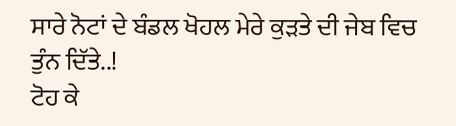ਸਾਰੇ ਨੋਟਾਂ ਦੇ ਬੰਡਲ ਖੋਹਲ ਮੇਰੇ ਕੁੜਤੇ ਦੀ ਜੇਬ ਵਿਚ ਤੁੰਨ ਦਿੱਤੇ..!
ਟੋਹ ਕੇ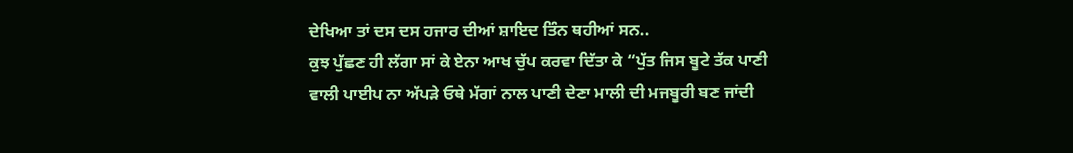ਦੇਖਿਆ ਤਾਂ ਦਸ ਦਸ ਹਜਾਰ ਦੀਆਂ ਸ਼ਾਇਦ ਤਿੰਨ ਥਹੀਆਂ ਸਨ..
ਕੁਝ ਪੁੱਛਣ ਹੀ ਲੱਗਾ ਸਾਂ ਕੇ ਏਨਾ ਆਖ ਚੁੱਪ ਕਰਵਾ ਦਿੱਤਾ ਕੇ “ਪੁੱਤ ਜਿਸ ਬੂਟੇ ਤੱਕ ਪਾਣੀ ਵਾਲੀ ਪਾਈਪ ਨਾ ਅੱਪੜੇ ਓਥੇ ਮੱਗਾਂ ਨਾਲ ਪਾਣੀ ਦੇਣਾ ਮਾਲੀ ਦੀ ਮਜਬੂਰੀ ਬਣ ਜਾਂਦੀ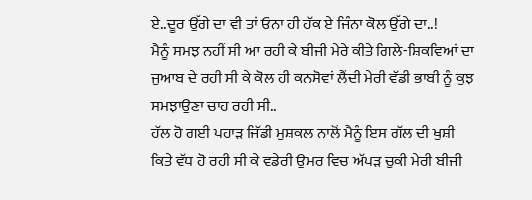ਏ..ਦੂਰ ਉੱਗੇ ਦਾ ਵੀ ਤਾਂ ਓਨਾ ਹੀ ਹੱਕ ਏ ਜਿੰਨਾ ਕੋਲ ਉੱਗੇ ਦਾ..!
ਮੈਨੂੰ ਸਮਝ ਨਹੀਂ ਸੀ ਆ ਰਹੀ ਕੇ ਬੀਜੀ ਮੇਰੇ ਕੀਤੇ ਗਿਲੇ-ਸ਼ਿਕਵਿਆਂ ਦਾ ਜੁਆਬ ਦੇ ਰਹੀ ਸੀ ਕੇ ਕੋਲ ਹੀ ਕਨਸੋਵਾਂ ਲੈਂਦੀ ਮੇਰੀ ਵੱਡੀ ਭਾਬੀ ਨੂੰ ਕੁਝ ਸਮਝਾਉਣਾ ਚਾਹ ਰਹੀ ਸੀ..
ਹੱਲ ਹੋ ਗਈ ਪਹਾੜ ਜਿੱਡੀ ਮੁਸ਼ਕਲ ਨਾਲੋਂ ਮੈਨੂੰ ਇਸ ਗੱਲ ਦੀ ਖੁਸ਼ੀ ਕਿਤੇ ਵੱਧ ਹੋ ਰਹੀ ਸੀ ਕੇ ਵਡੇਰੀ ਉਮਰ ਵਿਚ ਅੱਪੜ ਚੁਕੀ ਮੇਰੀ ਬੀਜੀ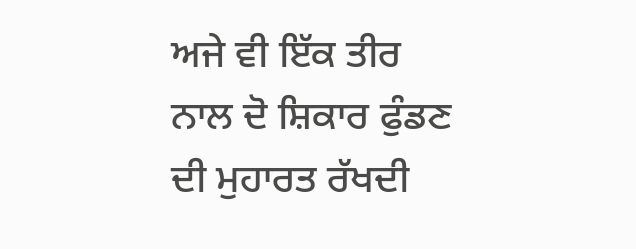ਅਜੇ ਵੀ ਇੱਕ ਤੀਰ ਨਾਲ ਦੋ ਸ਼ਿਕਾਰ ਫੁੰਡਣ ਦੀ ਮੁਹਾਰਤ ਰੱਖਦੀ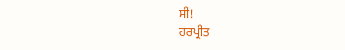ਸੀ!
ਹਰਪ੍ਰੀਤ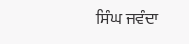ਸਿੰਘ ਜਵੰਦਾ